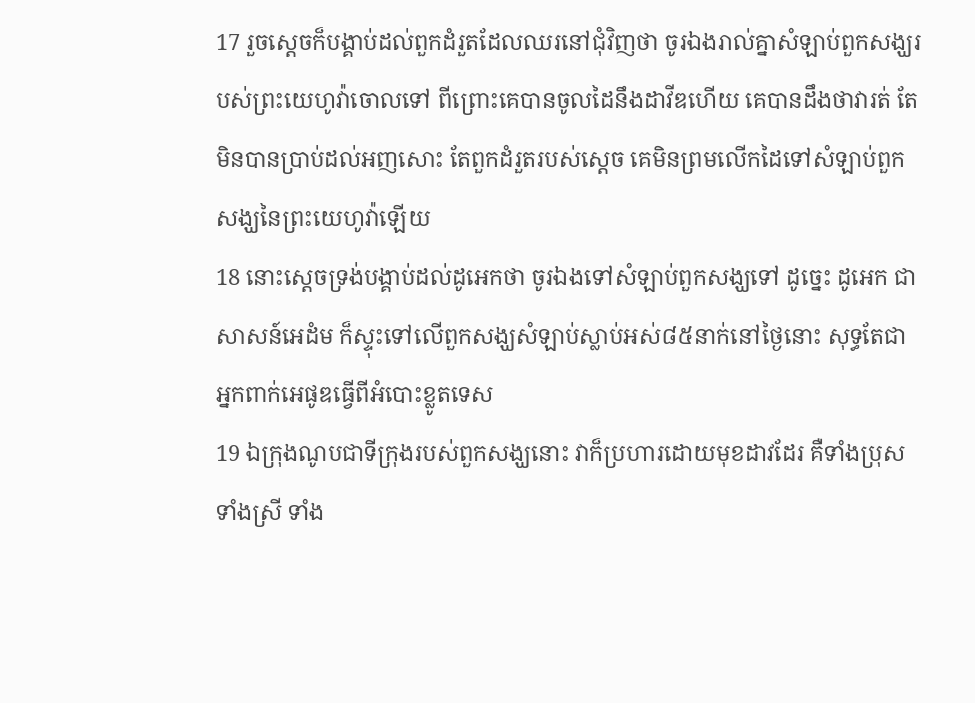17 រួចស្តេចក៏បង្គាប់ដល់ពួកដំរួតដែលឈរនៅជុំវិញថា ចូរឯងរាល់គ្នាសំឡាប់ពួកសង្ឃរបស់ព្រះយេហូវ៉ាចោលទៅ ពីព្រោះគេបានចូលដៃនឹងដាវីឌហើយ គេបានដឹងថាវារត់ តែមិនបានប្រាប់ដល់អញសោះ តែពួកដំរួតរបស់ស្តេច គេមិនព្រមលើកដៃទៅសំឡាប់ពួកសង្ឃនៃព្រះយេហូវ៉ាឡើយ
18 នោះស្តេចទ្រង់បង្គាប់ដល់ដូអេកថា ចូរឯងទៅសំឡាប់ពួកសង្ឃទៅ ដូច្នេះ ដូអេក ជាសាសន៍អេដំម ក៏ស្ទុះទៅលើពួកសង្ឃសំឡាប់ស្លាប់អស់៨៥នាក់នៅថ្ងៃនោះ សុទ្ធតែជាអ្នកពាក់អេផូឌធ្វើពីអំបោះខ្លូតទេស
19 ឯក្រុងណូបជាទីក្រុងរបស់ពួកសង្ឃនោះ វាក៏ប្រហារដោយមុខដាវដែរ គឺទាំងប្រុស ទាំងស្រី ទាំង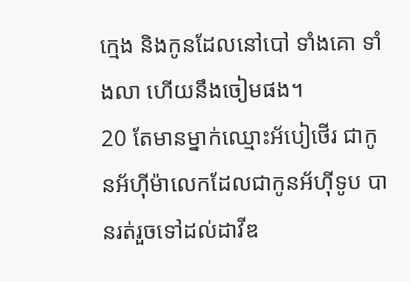ក្មេង និងកូនដែលនៅបៅ ទាំងគោ ទាំងលា ហើយនឹងចៀមផង។
20 តែមានម្នាក់ឈ្មោះអ័បៀថើរ ជាកូនអ័ហ៊ីម៉ាលេកដែលជាកូនអ័ហ៊ីទូប បានរត់រួចទៅដល់ដាវីឌ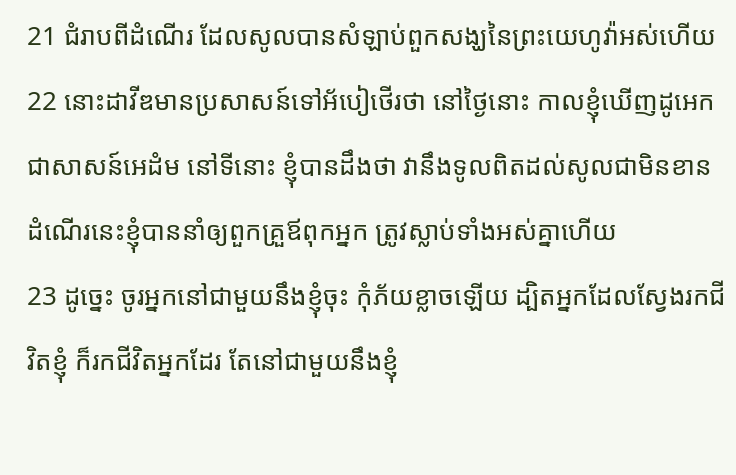21 ជំរាបពីដំណើរ ដែលសូលបានសំឡាប់ពួកសង្ឃនៃព្រះយេហូវ៉ាអស់ហើយ
22 នោះដាវីឌមានប្រសាសន៍ទៅអ័បៀថើរថា នៅថ្ងៃនោះ កាលខ្ញុំឃើញដូអេក ជាសាសន៍អេដំម នៅទីនោះ ខ្ញុំបានដឹងថា វានឹងទូលពិតដល់សូលជាមិនខាន ដំណើរនេះខ្ញុំបាននាំឲ្យពួកគ្រួឪពុកអ្នក ត្រូវស្លាប់ទាំងអស់គ្នាហើយ
23 ដូច្នេះ ចូរអ្នកនៅជាមួយនឹងខ្ញុំចុះ កុំភ័យខ្លាចឡើយ ដ្បិតអ្នកដែលស្វែងរកជីវិតខ្ញុំ ក៏រកជីវិតអ្នកដែរ តែនៅជាមួយនឹងខ្ញុំ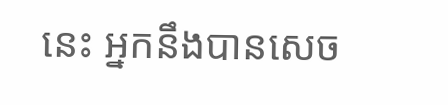នេះ អ្នកនឹងបានសេច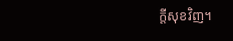ក្តីសុខវិញ។